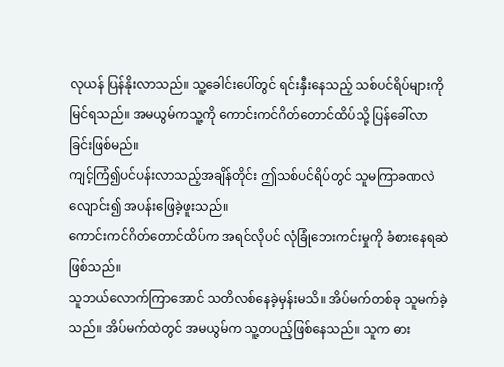လုယန် ပြန်နိုးလာသည်။ သူ့ခေါင်းပေါ်တွင် ရင်းနှီးနေသည့် သစ်ပင်ရိပ်များကို မြင်ရသည်။ အမယွမ်ကသူ့ကို ကောင်းကင်ဂိတ်တောင်ထိပ်သို့ ပြန်ခေါ်လာခြင်းဖြစ်မည်။
ကျင့်ကြံ၍ပင်ပန်းလာသည့်အချိန်တိုင်း ဤသစ်ပင်ရိပ်တွင် သူမကြာခဏလဲလျောင်း၍ အပန်းဖြေခဲ့ဖူးသည်။
ကောင်းကင်ဂိတ်တောင်ထိပ်က အရင်လိုပင် လုံခြုံဘေးကင်းမှုကို ခံစားနေရဆဲဖြစ်သည်။
သူဘယ်လောက်ကြာအောင် သတိလစ်နေခဲ့မှန်းမသိ။ အိပ်မက်တစ်ခု သူမက်ခဲ့သည်။ အိပ်မက်ထဲတွင် အမယွမ်က သူ့တပည့်ဖြစ်နေသည်။ သူက ဓား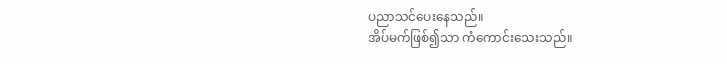ပညာသင်ပေးနေသည်။
အိပ်မက်ဖြစ်၍သာ ကံကောင်းသေးသည်။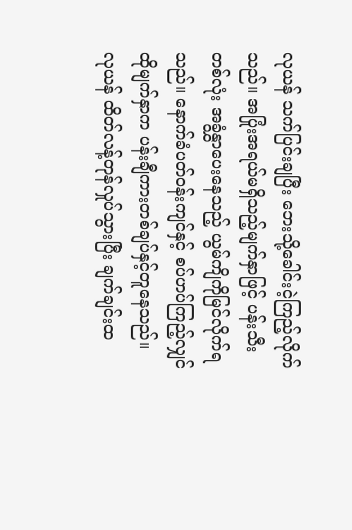လုယန် သက်ပြင်းချပြီး ဘေးသို့ခေါင်းငဲ့ကြည့်လိုက်သည်။ အပြုံးအရယ်မရှိသည့်မျက်နှာဖြင့် ပန်းသီးတစ်လုံး အခွံနွှာပေးနေသည့် ယွမ်ကျိကိုမြင်လိုက်ရသည်။ နောက်ခံပတ်ဝန်းကျင်နှင့် စပ်ဟပ်ကြည့်လျှင် ထိုမျက်နှာက ပန်းချီကားတစ်ချပ်နှင့်တူနေသည်။
လုယန် ထိတ်လန့်တုန်လှုပ်သွားပြီး ချက်ချင်းထ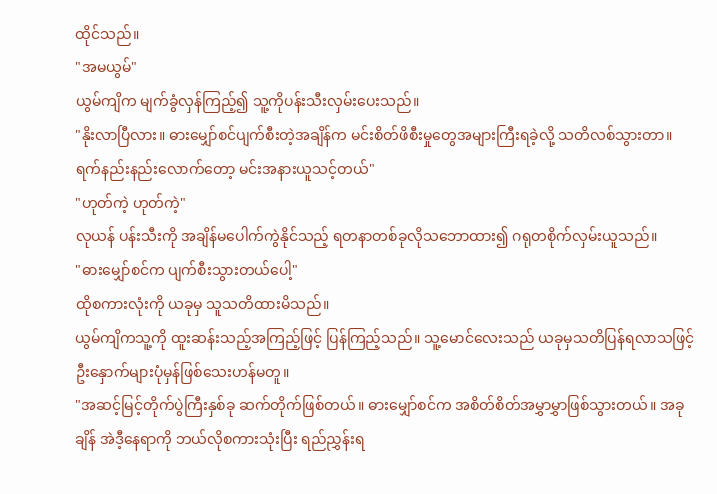ထိုင်သည်။
"အမယွမ်"
ယွမ်ကျိက မျက်ခွံလှန်ကြည့်၍ သူ့ကိုပန်းသီးလှမ်းပေးသည်။
"နိုးလာပြီလား။ ဓားမျှော်စင်ပျက်စီးတဲ့အချိန်က မင်းစိတ်ဖိစီးမှုတွေအများကြီးရခဲ့လို့ သတိလစ်သွားတာ။ ရက်နည်းနည်းလောက်တော့ မင်းအနားယူသင့်တယ်"
"ဟုတ်ကဲ့ ဟုတ်ကဲ့"
လုယန် ပန်းသီးကို အချိန်မပေါက်ကွဲနိုင်သည့် ရတနာတစ်ခုလိုသဘောထား၍ ဂရုတစိုက်လှမ်းယူသည်။
"ဓားမျှော်စင်က ပျက်စီးသွားတယ်ပေါ့"
ထိုစကားလုံးကို ယခုမှ သူသတိထားမိသည်။
ယွမ်ကျိကသူ့ကို ထူးဆန်းသည့်အကြည့်ဖြင့် ပြန်ကြည့်သည်။ သူ့မောင်လေးသည် ယခုမှသတိပြန်ရလာသဖြင့် ဦးနှောက်များပုံမှန်ဖြစ်သေးဟန်မတူ။
"အဆင့်မြင့်တိုက်ပွဲကြီးနှစ်ခု ဆက်တိုက်ဖြစ်တယ်။ ဓားမျှော်စင်က အစိတ်စိတ်အမွှာမွှာဖြစ်သွားတယ်။ အခုချိန် အဲဒီ့နေရာကို ဘယ်လိုစကားသုံးပြီး ရည်ညွှန်းရ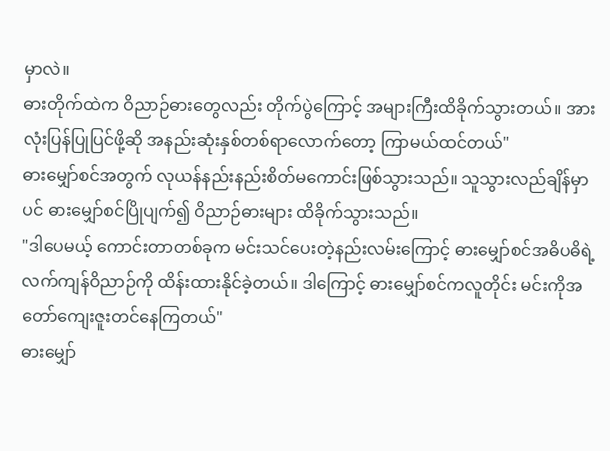မှာလဲ။
ဓားတိုက်ထဲက ဝိညာဉ်ဓားတွေလည်း တိုက်ပွဲကြောင့် အများကြီးထိခိုက်သွားတယ်။ အားလုံးပြန်ပြုပြင်ဖို့ဆို အနည်းဆုံးနှစ်တစ်ရာလောက်တော့ ကြာမယ်ထင်တယ်"
ဓားမျှော်စင်အတွက် လုယန်နည်းနည်းစိတ်မကောင်းဖြစ်သွားသည်။ သူသွားလည်ချိန်မှာပင် ဓားမျှော်စင်ပြိုပျက်၍ ဝိညာဉ်ဓားများ ထိခိုက်သွားသည်။
"ဒါပေမယ့် ကောင်းတာတစ်ခုက မင်းသင်ပေးတဲ့နည်းလမ်းကြောင့် ဓားမျှော်စင်အဓိပဓိရဲ့ လက်ကျန်ဝိညာဉ်ကို ထိန်းထားနိုင်ခဲ့တယ်။ ဒါကြောင့် ဓားမျှော်စင်ကလူတိုင်း မင်းကိုအတော်ကျေးဇူးတင်နေကြတယ်"
ဓားမျှော်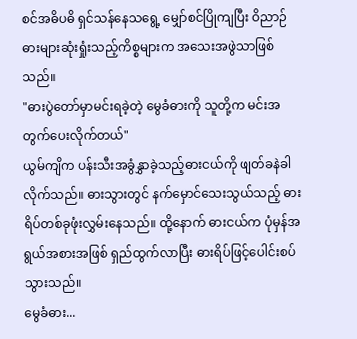စင်အဓိပဓိ ရှင်သန်နေသရွေ့ မျှော်စင်ပြိုကျပြီး ဝိညာဉ်ဓားများဆုံးရှုံးသည့်ကိစ္စများက အသေးအဖွဲသာဖြစ်သည်။
"ဓားပွဲတော်မှာမင်းရခဲ့တဲ့ မွေခံဓားကို သူတို့က မင်းအတွက်ပေးလိုက်တယ်"
ယွမ်ကျိက ပန်းသီးအခွံနွှာခဲ့သည့်ဓားငယ်ကို ဖျတ်ခနဲခါလိုက်သည်။ ဓားသွားတွင် နက်မှောင်သေးသွယ်သည့် ဓားရိပ်တစ်ခုဖုံးလွှမ်းနေသည်။ ထို့နောက် ဓားငယ်က ပုံမှန်အရွယ်အစားအဖြစ် ရှည်ထွက်လာပြီး ဓားရိပ်ဖြင့်ပေါင်းစပ်သွားသည်။
မွေခံဓား...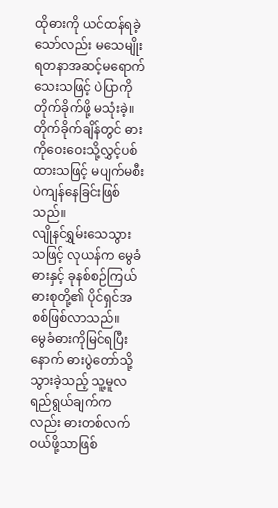ထိုဓားကို ယင်ထန်ရခဲ့သော်လည်း မသေမျိုးရတနာအဆင့်မရောက်သေးသဖြင့် ပဲပြာကိုတိုက်ခိုက်ဖို့ မသုံးခဲ့။ တိုက်ခိုက်ချိန်တွင် ဓားကိုဝေးဝေးသို့လွှင့်ပစ်ထားသဖြင့် မပျက်မစီးပဲကျန်နေခြင်းဖြစ်သည်။
လျိုနင်ရွှမ်းသေသွားသဖြင့် လုယန်က မွေခံဓားနှင့် ခုနစ်စဉ်ကြယ်ဓားစုတို့၏ ပိုင်ရှင်အစစ်ဖြစ်လာသည်။
မွေခံဓားကိုမြင်ရပြီးနောက် ဓားပွဲတော်သို့သွားခဲ့သည့် သူ့မူလရည်ရွယ်ချက်ကလည်း ဓားတစ်လက်ဝယ်ဖို့သာဖြစ်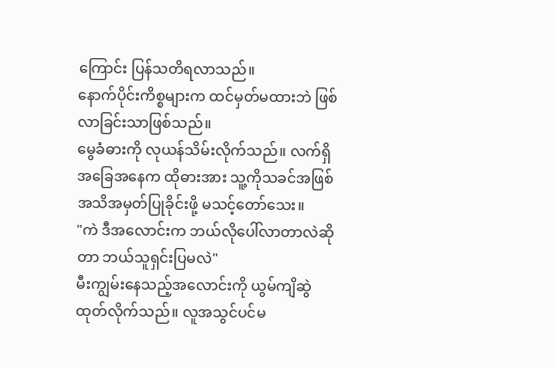ကြောင်း ပြန်သတိရလာသည်။
နောက်ပိုင်းကိစ္စများက ထင်မှတ်မထားဘဲ ဖြစ်လာခြင်းသာဖြစ်သည်။
မွေခံဓားကို လုယန်သိမ်းလိုက်သည်။ လက်ရှိအခြေအနေက ထိုဓားအား သူ့ကိုသခင်အဖြစ် အသိအမှတ်ပြုခိုင်းဖို့ မသင့်တော်သေး။
"ကဲ ဒီအလောင်းက ဘယ်လိုပေါ်လာတာလဲဆိုတာ ဘယ်သူရှင်းပြမလဲ"
မီးကျွမ်းနေသည့်အလောင်းကို ယွမ်ကျိဆွဲထုတ်လိုက်သည်။ လူအသွင်ပင်မ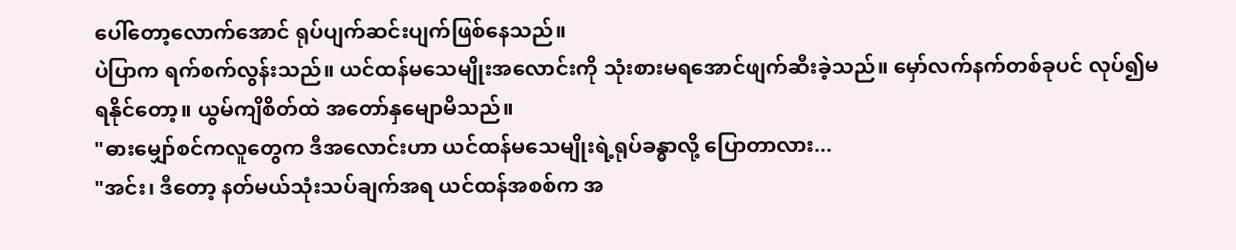ပေါ်တော့လောက်အောင် ရုပ်ပျက်ဆင်းပျက်ဖြစ်နေသည်။
ပဲပြာက ရက်စက်လွန်းသည်။ ယင်ထန်မသေမျိုးအလောင်းကို သုံးစားမရအောင်ဖျက်ဆီးခဲ့သည်။ မှော်လက်နက်တစ်ခုပင် လုပ်၍မရနိုင်တော့။ ယွမ်ကျိစိတ်ထဲ အတော်နှမျောမိသည်။
"ဓားမျှော်စင်ကလူတွေက ဒီအလောင်းဟာ ယင်ထန်မသေမျိုးရဲ့ရုပ်ခန္ဓာလို့ ပြောတာလား...
"အင်း၊ ဒီတော့ နတ်မယ်သုံးသပ်ချက်အရ ယင်ထန်အစစ်က အ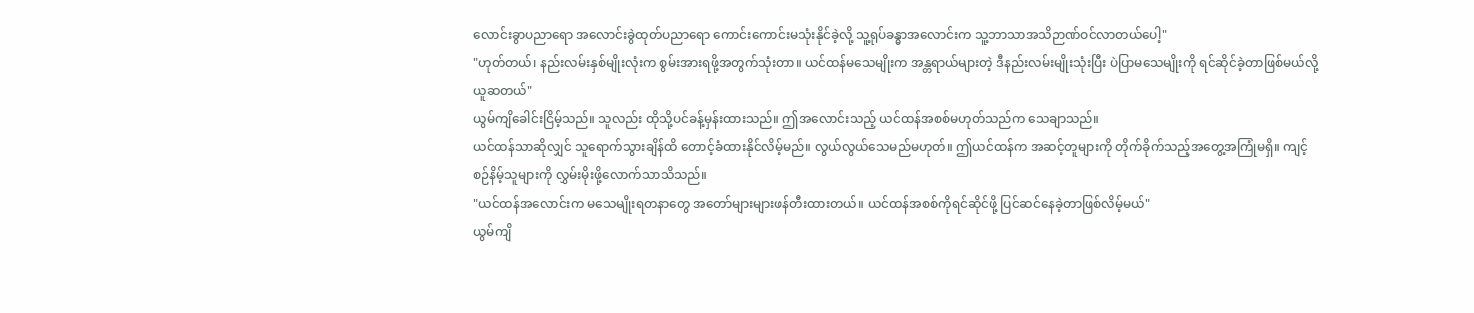လောင်းခွာပညာရော အလောင်းခွဲထုတ်ပညာရော ကောင်းကောင်းမသုံးနိုင်ခဲ့လို့ သူ့ရုပ်ခန္ဓာအလောင်းက သူ့ဘာသာအသိဉာဏ်ဝင်လာတယ်ပေါ့"
"ဟုတ်တယ်၊ နည်းလမ်းနှစ်မျိုးလုံးက စွမ်းအားရဖို့အတွက်သုံးတာ။ ယင်ထန်မသေမျိုးက အန္တရာယ်များတဲ့ ဒီနည်းလမ်းမျိုးသုံးပြီး ပဲပြာမသေမျိုးကို ရင်ဆိုင်ခဲ့တာဖြစ်မယ်လို့ ယူဆတယ်"
ယွမ်ကျိခေါင်းငြိမ့်သည်။ သူလည်း ထိုသို့ပင်ခန့်မှန်းထားသည်။ ဤအလောင်းသည့် ယင်ထန်အစစ်မဟုတ်သည်က သေချာသည်။
ယင်ထန်သာဆိုလျှင် သူရောက်သွားချိန်ထိ တောင့်ခံထားနိုင်လိမ့်မည်။ လွယ်လွယ်သေမည်မဟုတ်။ ဤယင်ထန်က အဆင့်တူများကို တိုက်ခိုက်သည့်အတွေ့အကြုံမရှိ။ ကျင့်စဉ်နိမ့်သူများကို လွှမ်းမိုးဖို့လောက်သာသိသည်။
"ယင်ထန်အလောင်းက မသေမျိုးရတနာတွေ အတော်များများဖန်တီးထားတယ်။ ယင်ထန်အစစ်ကိုရင်ဆိုင်ဖို့ ပြင်ဆင်နေခဲ့တာဖြစ်လိမ့်မယ်"
ယွမ်ကျိ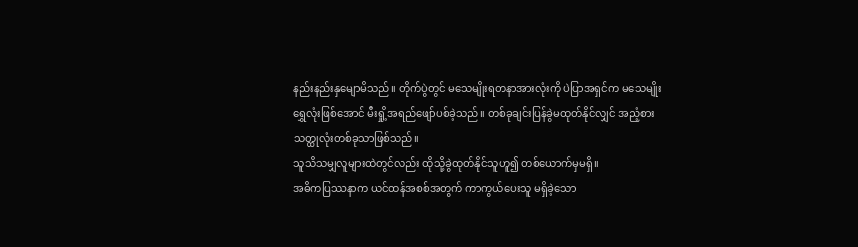နည်းနည်းနှမျောမိသည်။ တိုက်ပွဲတွင် မသေမျိုးရတနာအားလုံးကို ပဲပြာအရှင်က မသေမျိုးရွှေလုံးဖြစ်အောင် မီးရှို့အရည်ဖျော်ပစ်ခဲ့သည်။ တစ်ခုချင်းပြန်ခွဲမထုတ်နိုင်လျှင် အညံ့စားသတ္ထုလုံးတစ်ခုသာဖြစ်သည်။
သူသိသမျှလူများထဲတွင်လည်း ထိုသို့ခွဲထုတ်နိုင်သူဟူ၍ တစ်ယောက်မှမရှိ။
အဓိကပြဿနာက ယင်ထန်အစစ်အတွက် ကာကွယ်ပေးသူ မရှိခဲ့သော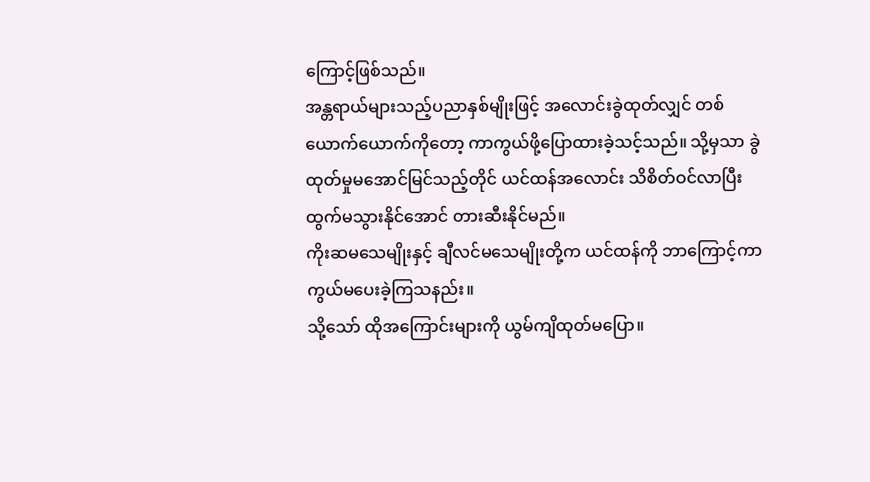ကြောင့်ဖြစ်သည်။
အန္တရာယ်များသည့်ပညာနှစ်မျိုးဖြင့် အလောင်းခွဲထုတ်လျှင် တစ်ယောက်ယောက်ကိုတော့ ကာကွယ်ဖို့ပြောထားခဲ့သင့်သည်။ သို့မှသာ ခွဲထုတ်မှုမအောင်မြင်သည့်တိုင် ယင်ထန်အလောင်း သိစိတ်ဝင်လာပြီးထွက်မသွားနိုင်အောင် တားဆီးနိုင်မည်။
ကိုးဆမသေမျိုးနှင့် ချီလင်မသေမျိုးတို့က ယင်ထန်ကို ဘာကြောင့်ကာကွယ်မပေးခဲ့ကြသနည်း။
သို့သော် ထိုအကြောင်းများကို ယွမ်ကျိထုတ်မပြော။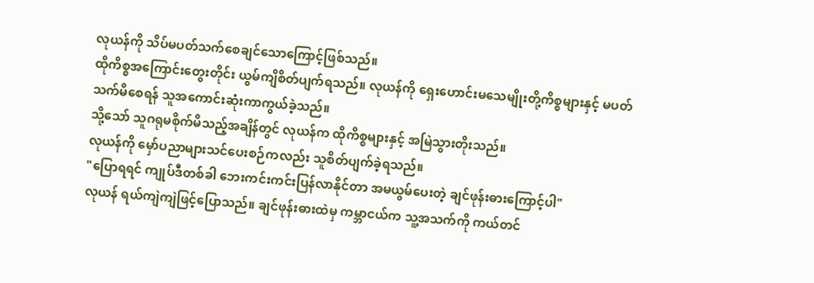လုယန်ကို သိပ်မပတ်သက်စေချင်သောကြောင့်ဖြစ်သည်။
ထိုကိစ္စအကြောင်းတွေးတိုင်း ယွမ်ကျိစိတ်ပျက်ရသည်။ လုယန်ကို ရှေးဟောင်းမသေမျိုးတို့ကိစ္စများနှင့် မပတ်သက်မိစေရန် သူအကောင်းဆုံးကာကွယ်ခဲ့သည်။
သို့သော် သူဂရုမစိုက်မိသည့်အချိန်တွင် လုယန်က ထိုကိစ္စများနှင့် အမြဲသွားတိုးသည်။
လုယန်ကို မှော်ပညာများသင်ပေးစဉ်ကလည်း သူစိတ်ပျက်ခဲ့ရသည်။
"ပြောရရင် ကျုပ်ဒီတစ်ခါ ဘေးကင်းကင်းပြန်လာနိုင်တာ အမယွမ်ပေးတဲ့ ချင်ဖုန်းဓားကြောင့်ပါ"
လုယန် ရယ်ကျဲကျဲဖြင့်ပြောသည်။ ချင်ဖုန်းဓားထဲမှ ကမ္ဘာငယ်က သူ့အသက်ကို ကယ်တင်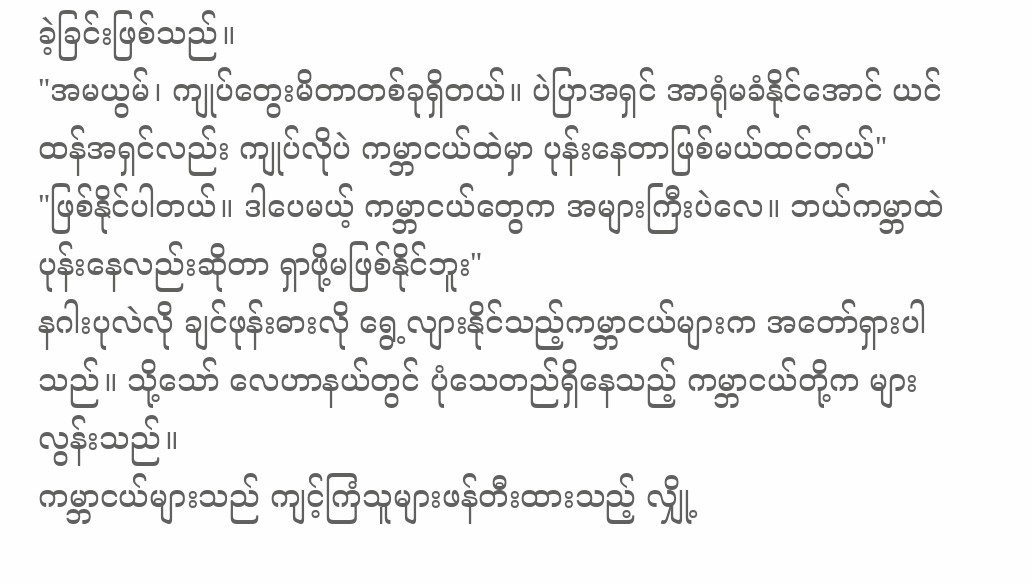ခဲ့ခြင်းဖြစ်သည်။
"အမယွမ်၊ ကျုပ်တွေးမိတာတစ်ခုရှိတယ်။ ပဲပြာအရှင် အာရုံမခံနိုင်အောင် ယင်ထန်အရှင်လည်း ကျုပ်လိုပဲ ကမ္ဘာငယ်ထဲမှာ ပုန်းနေတာဖြစ်မယ်ထင်တယ်"
"ဖြစ်နိုင်ပါတယ်။ ဒါပေမယ့် ကမ္ဘာငယ်တွေက အများကြီးပဲလေ။ ဘယ်ကမ္ဘာထဲပုန်းနေလည်းဆိုတာ ရှာဖို့မဖြစ်နိုင်ဘူး"
နဂါးပုလဲလို ချင်ဖုန်းဓားလို ရွေ့လျားနိုင်သည့်ကမ္ဘာငယ်များက အတော်ရှားပါသည်။ သို့သော် လေဟာနယ်တွင် ပုံသေတည်ရှိနေသည့် ကမ္ဘာငယ်တို့က များလွန်းသည်။
ကမ္ဘာငယ်များသည် ကျင့်ကြံသူများဖန်တီးထားသည့် လျှို့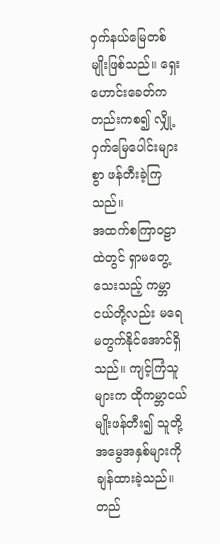ဝှက်နယ်မြေတစ်မျိုးဖြစ်သည်။ ရှေးဟောင်းခေတ်ကတည်းကစ၍ လျှို့ဝှက်မြေပေါင်းများစွာ ဖန်တီးခဲ့ကြသည်။
အထက်စကြာဝဠာထဲတွင် ရှာမတွေ့သေးသည့် ကမ္ဘာငယ်တို့လည်း မရေမတွက်နိုင်အောင်ရှိသည်။ ကျင့်ကြံသူများက ထိုကမ္ဘာငယ်မျိုးဖန်တီး၍ သူတို့အမွေအနှစ်များကို ချန်ထားခဲ့သည်။
တည်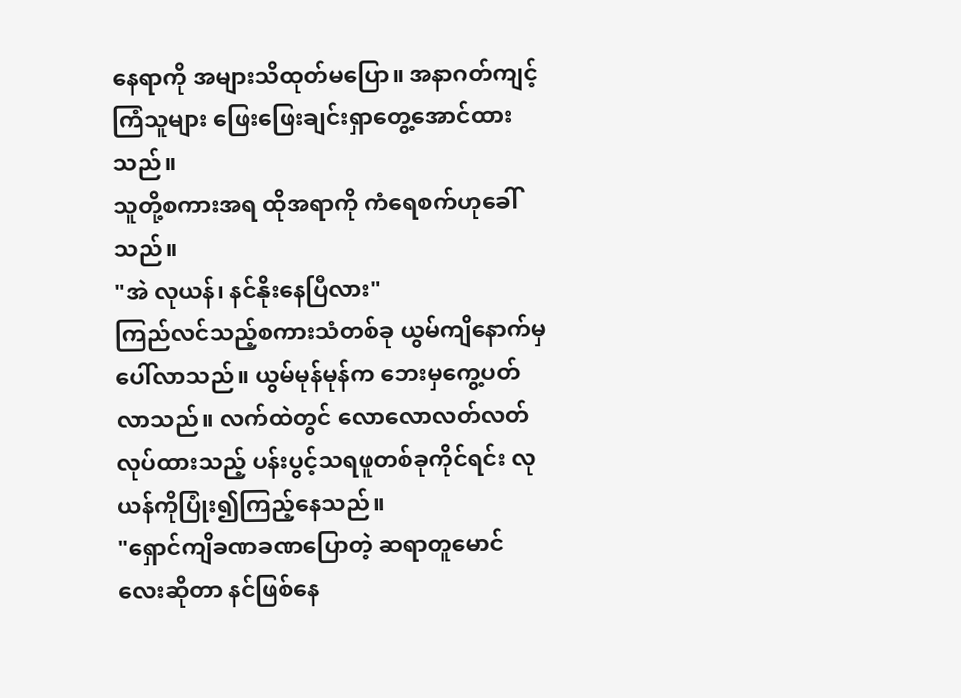နေရာကို အများသိထုတ်မပြော။ အနာဂတ်ကျင့်ကြံသူများ ဖြေးဖြေးချင်းရှာတွေ့အောင်ထားသည်။
သူတို့စကားအရ ထိုအရာကို ကံရေစက်ဟုခေါ်သည်။
"အဲ လုယန်၊ နင်နိုးနေပြီလား"
ကြည်လင်သည့်စကားသံတစ်ခု ယွမ်ကျိနောက်မှ ပေါ်လာသည်။ ယွမ်မုန်မုန်က ဘေးမှကွေ့ပတ်လာသည်။ လက်ထဲတွင် လောလောလတ်လတ်လုပ်ထားသည့် ပန်းပွင့်သရဖူတစ်ခုကိုင်ရင်း လုယန်ကိုပြုံး၍ကြည့်နေသည်။
"ရှောင်ကျိခဏခဏပြောတဲ့ ဆရာတူမောင်လေးဆိုတာ နင်ဖြစ်နေ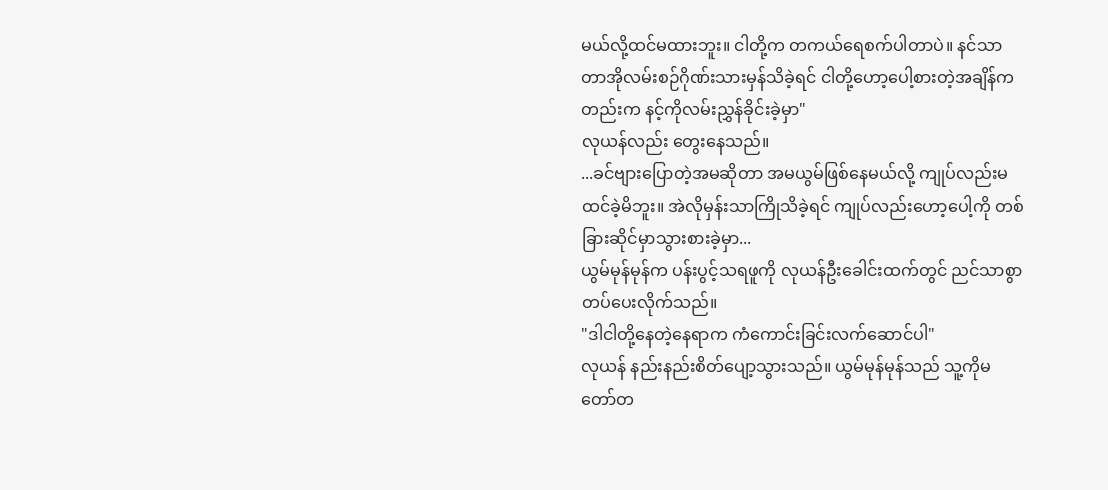မယ်လို့ထင်မထားဘူး။ ငါတို့က တကယ်ရေစက်ပါတာပဲ။ နင်သာတာအိုလမ်းစဉ်ဂိုဏ်းသားမှန်သိခဲ့ရင် ငါတို့ဟော့ပေါ့စားတဲ့အချိန်ကတည်းက နင့်ကိုလမ်းညွှန်ခိုင်းခဲ့မှာ"
လုယန်လည်း တွေးနေသည်။
...ခင်ဗျားပြောတဲ့အမဆိုတာ အမယွမ်ဖြစ်နေမယ်လို့ ကျုပ်လည်းမထင်ခဲ့မိဘူး။ အဲလိုမှန်းသာကြိုသိခဲ့ရင် ကျုပ်လည်းဟော့ပေါ့ကို တစ်ခြားဆိုင်မှာသွားစားခဲ့မှာ...
ယွမ်မုန်မုန်က ပန်းပွင့်သရဖူကို လုယန်ဦးခေါင်းထက်တွင် ညင်သာစွာတပ်ပေးလိုက်သည်။
"ဒါငါတို့နေတဲ့နေရာက ကံကောင်းခြင်းလက်ဆောင်ပါ"
လုယန် နည်းနည်းစိတ်ပျော့သွားသည်။ ယွမ်မုန်မုန်သည် သူ့ကိုမတော်တ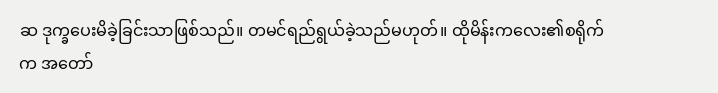ဆ ဒုက္ခပေးမိခဲ့ခြင်းသာဖြစ်သည်။ တမင်ရည်ရွယ်ခဲ့သည်မဟုတ်။ ထိုမိန်းကလေး၏စရိုက်က အတော်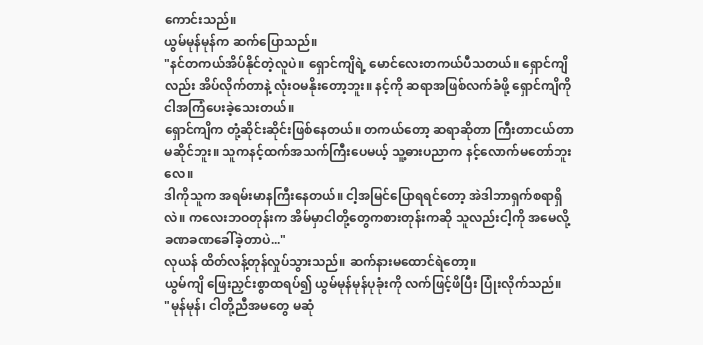ကောင်းသည်။
ယွမ်မုန်မုန်က ဆက်ပြောသည်။
"နင်တကယ်အိပ်နိုင်တဲ့လူပဲ။ ရှောင်ကျိရဲ့ မောင်လေးတကယ်ပီသတယ်။ ရှောင်ကျိလည်း အိပ်လိုက်တာနဲ့ လုံးဝမနိုးတော့ဘူး။ နင့်ကို ဆရာအဖြစ်လက်ခံဖို့ ရှောင်ကျိကို ငါအကြံပေးခဲ့သေးတယ်။
ရှောင်ကျိက တုံ့ဆိုင်းဆိုင်းဖြစ်နေတယ်။ တကယ်တော့ ဆရာဆိုတာ ကြီးတာငယ်တာမဆိုင်ဘူး။ သူကနင့်ထက်အသက်ကြီးပေမယ့် သူ့ဓားပညာက နင့်လောက်မတော်ဘူးလေ။
ဒါကိုသူက အရမ်းမာနကြီးနေတယ်။ ငါ့အမြင်ပြောရရင်တော့ အဲဒါဘာရှက်စရာရှိလဲ။ ကလေးဘဝတုန်းက အိမ်မှာငါတို့တွေကစားတုန်းကဆို သူလည်းငါ့ကို အမေလို့ ခဏခဏခေါ်ခဲ့တာပဲ..."
လုယန် ထိတ်လန့်တုန်လှုပ်သွားသည်။ ဆက်နားမထောင်ရဲတော့။
ယွမ်ကျိ ဖြေးညှင်းစွာထရပ်၍ ယွမ်မုန်မုန်ပုခုံးကို လက်ဖြင့်ဖိပြီး ပြုံးလိုက်သည်။
"မုန်မုန်၊ ငါတို့ညီအမတွေ မဆုံ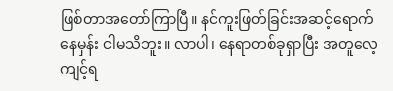ဖြစ်တာအတော်ကြာပြီ။ နင်ကူးဖြတ်ခြင်းအဆင့်ရောက်နေမှန်း ငါမသိဘူး။ လာပါ၊ နေရာတစ်ခုရှာပြီး အတူလေ့ကျင့်ရ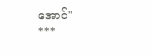အောင်"
***